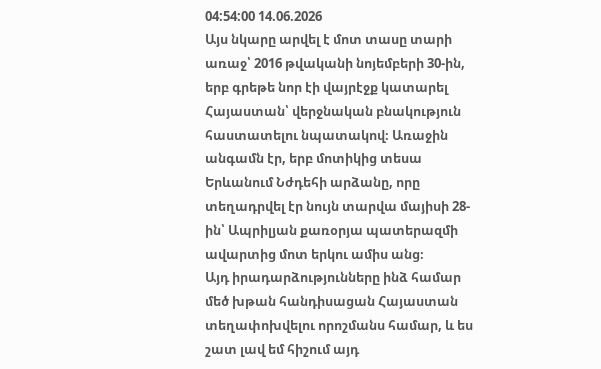04:54:00 14.06.2026
Այս նկարը արվել է մոտ տասը տարի առաջ՝ 2016 թվականի նոյեմբերի 30-ին, երբ գրեթե նոր էի վայրէջք կատարել Հայաստան՝ վերջնական բնակություն հաստատելու նպատակով։ Առաջին անգամն էր, երբ մոտիկից տեսա Երևանում Նժդեհի արձանը, որը տեղադրվել էր նույն տարվա մայիսի 28-ին՝ Ապրիլյան քառօրյա պատերազմի ավարտից մոտ երկու ամիս անց։
Այդ իրադարձությունները ինձ համար մեծ խթան հանդիսացան Հայաստան տեղափոխվելու որոշմանս համար, և ես շատ լավ եմ հիշում այդ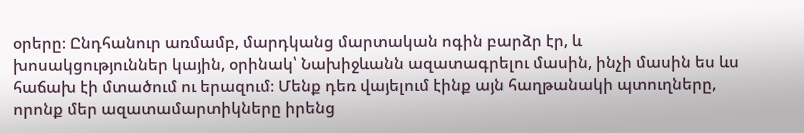օրերը։ Ընդհանուր առմամբ, մարդկանց մարտական ոգին բարձր էր, և խոսակցություններ կային, օրինակ՝ Նախիջևանն ազատագրելու մասին, ինչի մասին ես ևս հաճախ էի մտածում ու երազում։ Մենք դեռ վայելում էինք այն հաղթանակի պտուղները, որոնք մեր ազատամարտիկները իրենց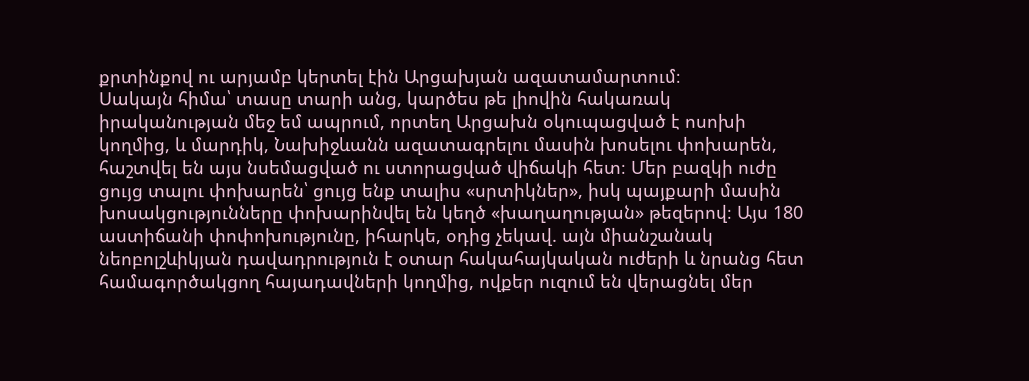քրտինքով ու արյամբ կերտել էին Արցախյան ազատամարտում։
Սակայն հիմա՝ տասը տարի անց, կարծես թե լիովին հակառակ իրականության մեջ եմ ապրում, որտեղ Արցախն օկուպացված է ոսոխի կողմից, և մարդիկ, Նախիջևանն ազատագրելու մասին խոսելու փոխարեն, հաշտվել են այս նսեմացված ու ստորացված վիճակի հետ։ Մեր բազկի ուժը ցույց տալու փոխարեն՝ ցույց ենք տալիս «սրտիկներ», իսկ պայքարի մասին խոսակցությունները փոխարինվել են կեղծ «խաղաղության» թեզերով։ Այս 180 աստիճանի փոփոխությունը, իհարկե, օդից չեկավ. այն միանշանակ նեոբոլշևիկյան դավադրություն է օտար հակահայկական ուժերի և նրանց հետ համագործակցող հայադավների կողմից, ովքեր ուզում են վերացնել մեր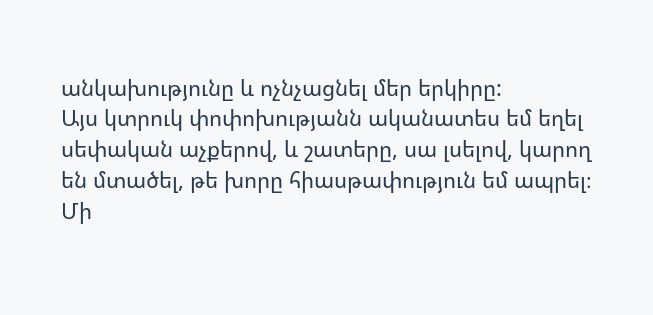անկախությունը և ոչնչացնել մեր երկիրը:
Այս կտրուկ փոփոխությանն ականատես եմ եղել սեփական աչքերով, և շատերը, սա լսելով, կարող են մտածել, թե խորը հիասթափություն եմ ապրել։ Մի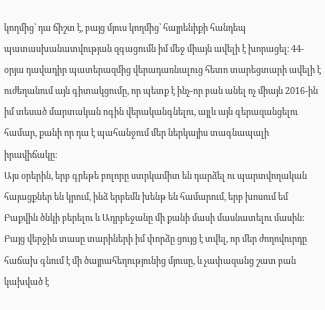կողմից՝ դա ճիշտ է, բայց մյուս կողմից՝ հայրենիքի հանդեպ պատասխանատվության զգացումն իմ մեջ միայն ավելի է խորացել։ 44-օրյա դավադիր պատերազմից վերադառնալուց հետո տարեցտարի ավելի է ուժեղանում այն գիտակցումը, որ պետք է ինչ-որ բան անել ոչ միայն 2016-ին իմ տեսած մարտական ոգին վերականգնելու, այլև այն գերազանցելու համար, քանի որ դա է պահանջում մեր ներկայիս տագնապալի իրավիճակը։
Այս օրերին, երբ գրեթե բոլորը ստրկամիտ են դարձել ու պարտվողական հայացքներ են կրում, ինձ երբեմն խենթ են համարում, երբ խոսում եմ Բաքվին ծնկի բերելու և Ադրբեջանը մի քանի մասի մասնատելու մասին: Բայց վերջին տասը տարիների իմ փորձը ցույց է տվել, որ մեր ժողովուրդը հաճախ գնում է մի ծայրահեղությունից մյուսը, և չափազանց շատ բան կախված է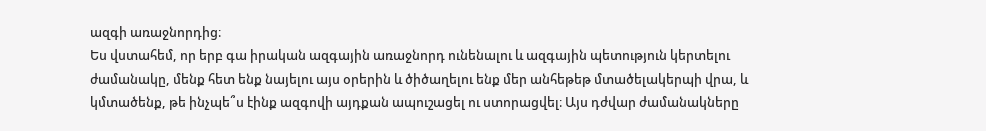ազգի առաջնորդից։
Ես վստահեմ, որ երբ գա իրական ազգային առաջնորդ ունենալու և ազգային պետություն կերտելու ժամանակը, մենք հետ ենք նայելու այս օրերին և ծիծաղելու ենք մեր անհեթեթ մտածելակերպի վրա, և կմտածենք, թե ինչպե՞ս էինք ազգովի այդքան ապուշացել ու ստորացվել։ Այս դժվար ժամանակները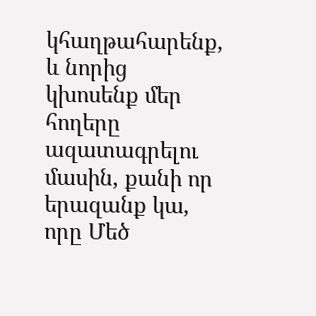կհաղթահարենք, և նորից կխոսենք մեր հողերը ազատագրելու մասին, քանի որ երազանք կա, որը Մեծ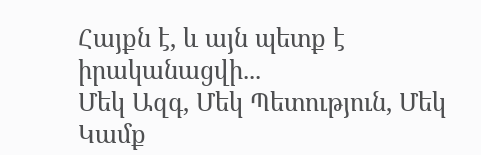Հայքն է, և այն պետք է իրականացվի...
Մեկ Ազգ, Մեկ Պետություն, Մեկ Կամք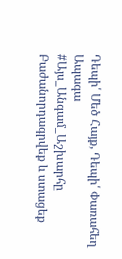Դեպի՛ Մեծ Հայք, Դեպի՛ Փառահեղ Ապագա
#Այս_Անգամ_Աշխարհը
Բաժանորդագրվեք և ստացեք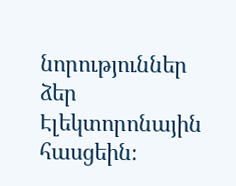նորություններ ձեր Էլեկտորոնային հասցեին։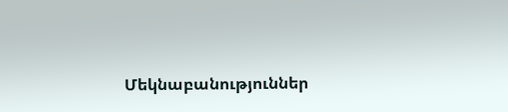Մեկնաբանություններ